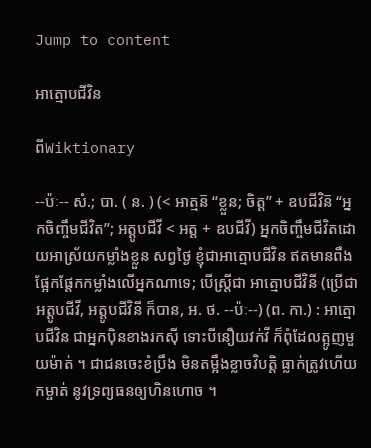Jump to content

អាត្មោបជីវិន

ពីWiktionary

--ប៉ៈ-- សំ.; បា. ( ន. ) (< អាត្មន៑ “ខ្លួន; ចិត្ត” + ឧបជីវិន៑ “អ្នកចិញ្ចឹមជីវិត”; អត្តូបជីវី < អត្ត + ឧបជីវី) អ្នកចិញ្ចឹមជីវិតដោយអាស្រ័យកម្លាំងខ្លួន សព្វថ្ងៃ ខ្ញុំជាអាត្មោបជីវិន ឥតមានពឹងផ្អែកផ្តែកកម្លាំងលើអ្នកណាទេ; បើស្ត្រីជា អាត្មោបជីវិនី (ប្រើជា អត្តូបជីវី, អត្តូបជីវិនី ក៏បាន, អ. ថ. --ប៉ៈ--) (ព. កា.) : អាត្មោបជីវិន ជាអ្នកប៉ិនខាងរកស៊ី ទោះបីនឿយវក់វី ក៏ពុំដែលត្អូញមួយម៉ាត់ ។ ជាជនចេះខំប្រឹង មិនតម្អឹងខ្លាចវិបត្តិ ធ្លាក់ត្រូវហើយកម្ចាត់ នូវទ្រព្យធនឲ្យហិនហោច ។